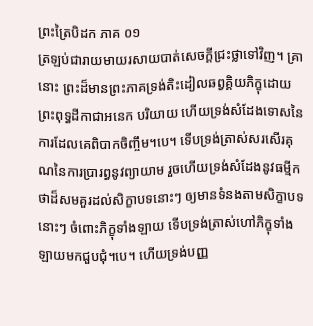ព្រះត្រៃបិដក ភាគ ០១
ត្រឡប់ជារាយមាយរសាយបាត់សេចក្តីជ្រះថ្លាទៅវិញ។ គ្រានោះ ព្រះដ៏មានព្រះភាគទ្រង់តិះដៀលឆព្វគ្គិយភិក្ខុដោយព្រះពុទ្ធដីកាជាអនេក បរិយាយ ហើយទ្រង់សំដែងទោសនៃការដែលគេពិបាកចិញ្ចឹម។បេ។ ទើបទ្រង់ត្រាស់សរសើរគុណនៃការប្រារព្ធនូវព្យាយាម រួចហើយទ្រង់សំដែងនូវធម្មីកថាដ៏សមគួរដល់សិក្ខាបទនោះៗ ឲ្យមានទំនងតាមសិក្ខាបទនោះៗ ចំពោះភិក្ខុទាំងឡាយ ទើបទ្រង់ត្រាស់ហៅភិក្ខុទាំងឡាយមកជួបជុំ។បេ។ ហើយទ្រង់បញ្ញ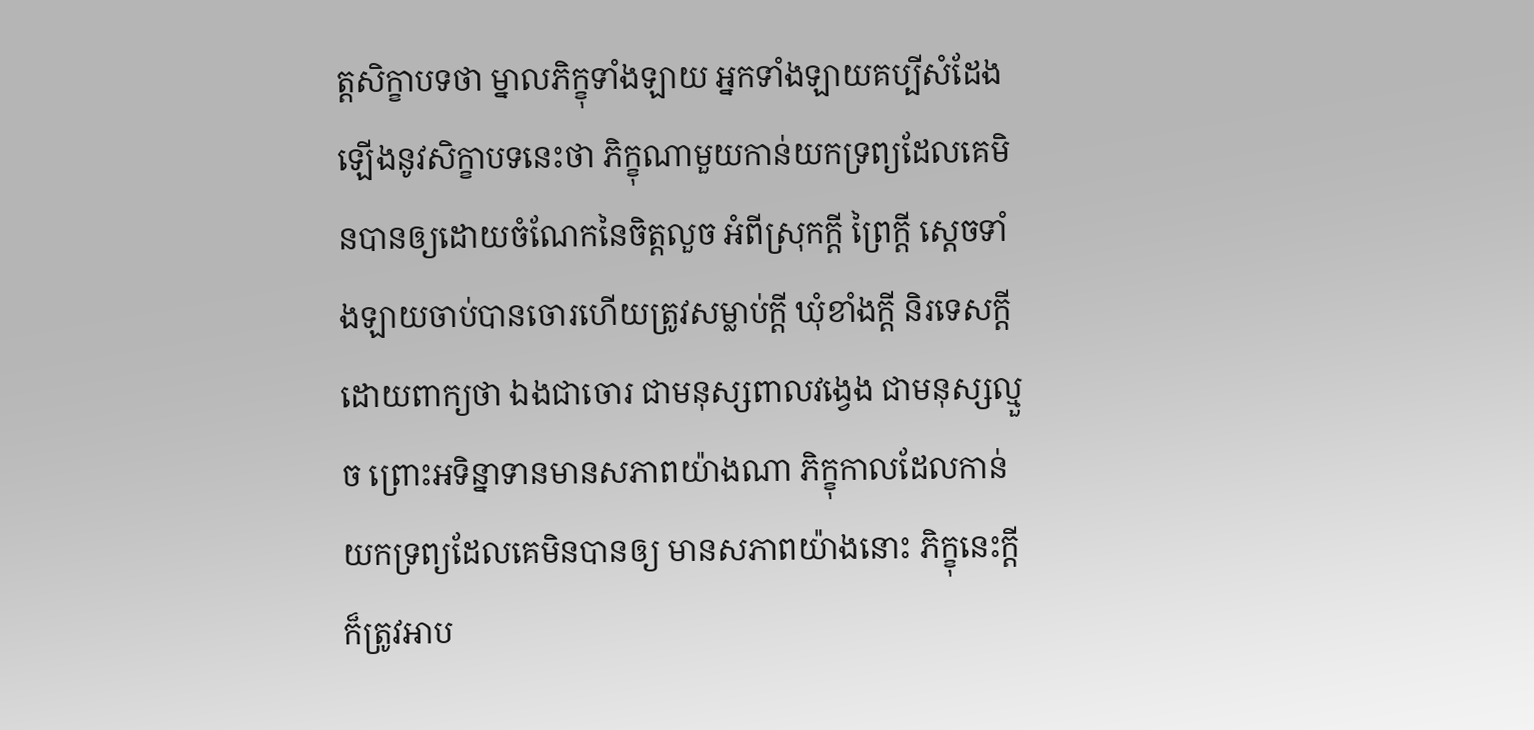ត្តសិក្ខាបទថា ម្នាលភិក្ខុទាំងឡាយ អ្នកទាំងឡាយគប្បីសំដែងឡើងនូវសិក្ខាបទនេះថា ភិក្ខុណាមួយកាន់យកទ្រព្យដែលគេមិនបានឲ្យដោយចំណែកនៃចិត្តលួច អំពីស្រុកក្តី ព្រៃក្តី ស្តេចទាំងឡាយចាប់បានចោរហើយត្រូវសម្លាប់ក្តី ឃុំខាំងក្តី និរទេសក្តី ដោយពាក្យថា ឯងជាចោរ ជាមនុស្សពាលវង្វេង ជាមនុស្សល្មួច ព្រោះអទិន្នាទានមានសភាពយ៉ាងណា ភិក្ខុកាលដែលកាន់យកទ្រព្យដែលគេមិនបានឲ្យ មានសភាពយ៉ាងនោះ ភិក្ខុនេះក្តី ក៏ត្រូវអាប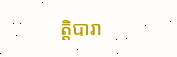ត្តិបារា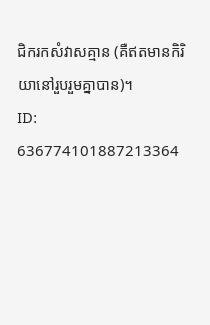ជិករកសំវាសគ្មាន (គឺឥតមានកិរិយានៅរួបរួមគ្នាបាន)។
ID: 636774101887213364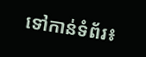ទៅកាន់ទំព័រ៖